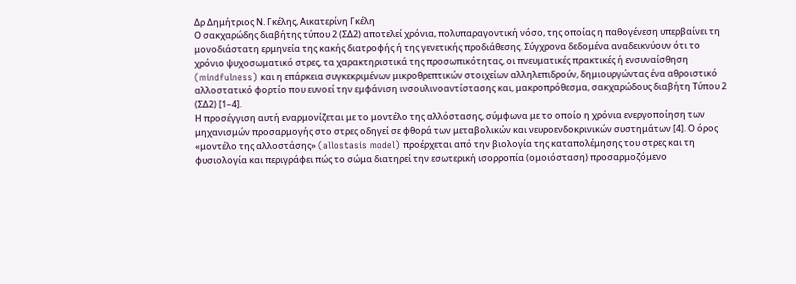Δρ Δημήτριος Ν. Γκέλης, Αικατερίνη Γκέλη
Ο σακχαρώδης διαβήτης τύπου 2 (ΣΔ2) αποτελεί χρόνια, πολυπαραγοντική νόσο, της οποίας η παθογένεση υπερβαίνει τη μονοδιάστατη ερμηνεία της κακής διατροφής ή της γενετικής προδιάθεσης. Σύγχρονα δεδομένα αναδεικνύουν ότι το χρόνιο ψυχοσωματικό στρες, τα χαρακτηριστικά της προσωπικότητας, οι πνευματικές πρακτικές ή ενσυναίσθηση (mindfulness) και η επάρκεια συγκεκριμένων μικροθρεπτικών στοιχείων αλληλεπιδρούν, δημιουργώντας ένα αθροιστικό αλλοστατικό φορτίο που ευνοεί την εμφάνιση ινσουλινοαντίστασης και, μακροπρόθεσμα, σακχαρώδους διαβήτη Τύπου 2 (ΣΔ2) [1–4].
Η προσέγγιση αυτή εναρμονίζεται με το μοντέλο της αλλόστασης, σύμφωνα με το οποίο η χρόνια ενεργοποίηση των μηχανισμών προσαρμογής στο στρες οδηγεί σε φθορά των μεταβολικών και νευροενδοκρινικών συστημάτων [4]. Ο όρος «μοντέλο της αλλοστάσης» (allostasis model) προέρχεται από την βιολογία της καταπολέμησης του στρες και τη φυσιολογία και περιγράφει πώς το σώμα διατηρεί την εσωτερική ισορροπία (ομοιόσταση) προσαρμοζόμενο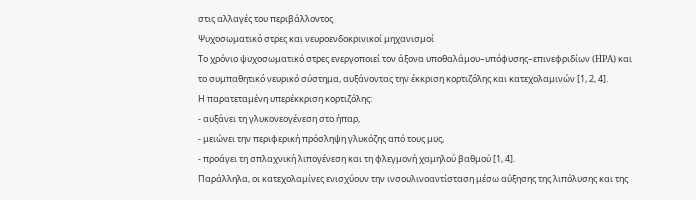στις αλλαγές του περιβάλλοντος
Ψυχοσωματικό στρες και νευροενδοκρινικοί μηχανισμοί
Το χρόνιο ψυχοσωματικό στρες ενεργοποιεί τον άξονα υποθαλάμου–υπόφυσης–επινεφριδίων (HPA) και το συμπαθητικό νευρικό σύστημα, αυξάνοντας την έκκριση κορτιζόλης και κατεχολαμινών [1, 2, 4].
Η παρατεταμένη υπερέκκριση κορτιζόλης:
- αυξάνει τη γλυκονεογένεση στο ήπαρ,
- μειώνει την περιφερική πρόσληψη γλυκόζης από τους μυς,
- προάγει τη σπλαχνική λιπογένεση και τη φλεγμονή χαμηλού βαθμού [1, 4].
Παράλληλα, οι κατεχολαμίνες ενισχύουν την ινσουλινοαντίσταση μέσω αύξησης της λιπόλυσης και της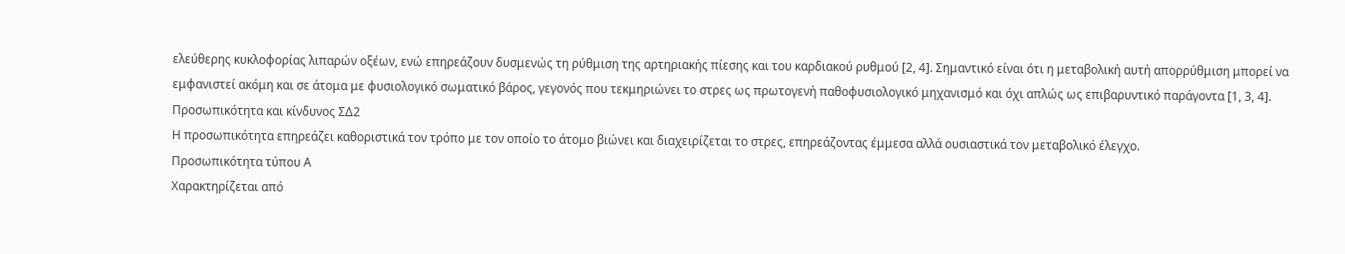ελεύθερης κυκλοφορίας λιπαρών οξέων, ενώ επηρεάζουν δυσμενώς τη ρύθμιση της αρτηριακής πίεσης και του καρδιακού ρυθμού [2, 4]. Σημαντικό είναι ότι η μεταβολική αυτή απορρύθμιση μπορεί να εμφανιστεί ακόμη και σε άτομα με φυσιολογικό σωματικό βάρος, γεγονός που τεκμηριώνει το στρες ως πρωτογενή παθοφυσιολογικό μηχανισμό και όχι απλώς ως επιβαρυντικό παράγοντα [1, 3, 4].
Προσωπικότητα και κίνδυνος ΣΔ2
Η προσωπικότητα επηρεάζει καθοριστικά τον τρόπο με τον οποίο το άτομο βιώνει και διαχειρίζεται το στρες, επηρεάζοντας έμμεσα αλλά ουσιαστικά τον μεταβολικό έλεγχο.
Προσωπικότητα τύπου Α
Χαρακτηρίζεται από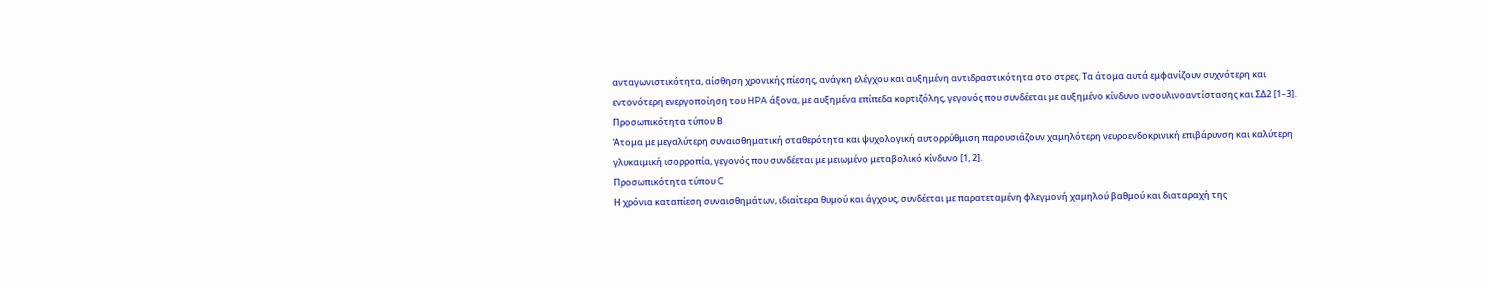ανταγωνιστικότητα, αίσθηση χρονικής πίεσης, ανάγκη ελέγχου και αυξημένη αντιδραστικότητα στο στρες. Τα άτομα αυτά εμφανίζουν συχνότερη και εντονότερη ενεργοποίηση του HPA άξονα, με αυξημένα επίπεδα κορτιζόλης, γεγονός που συνδέεται με αυξημένο κίνδυνο ινσουλινοαντίστασης και ΣΔ2 [1–3].
Προσωπικότητα τύπου Β
Άτομα με μεγαλύτερη συναισθηματική σταθερότητα και ψυχολογική αυτορρύθμιση παρουσιάζουν χαμηλότερη νευροενδοκρινική επιβάρυνση και καλύτερη γλυκαιμική ισορροπία, γεγονός που συνδέεται με μειωμένο μεταβολικό κίνδυνο [1, 2].
Προσωπικότητα τύπου C
Η χρόνια καταπίεση συναισθημάτων, ιδιαίτερα θυμού και άγχους, συνδέεται με παρατεταμένη φλεγμονή χαμηλού βαθμού και διαταραχή της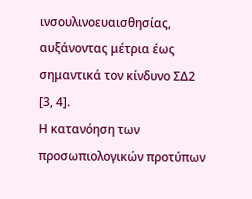ινσουλινοευαισθησίας, αυξάνοντας μέτρια έως σημαντικά τον κίνδυνο ΣΔ2 [3, 4].
Η κατανόηση των προσωπιολογικών προτύπων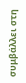συμβάλλει στη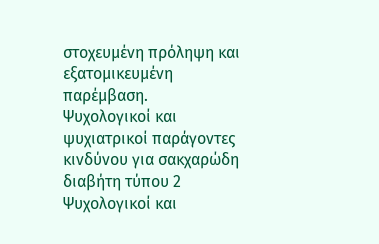στοχευμένη πρόληψη και εξατομικευμένη παρέμβαση.
Ψυχολογικοί και ψυχιατρικοί παράγοντες κινδύνου για σακχαρώδη διαβήτη τύπου 2
Ψυχολογικοί και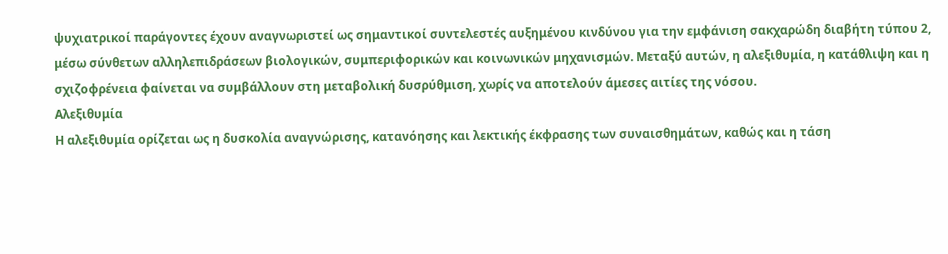ψυχιατρικοί παράγοντες έχουν αναγνωριστεί ως σημαντικοί συντελεστές αυξημένου κινδύνου για την εμφάνιση σακχαρώδη διαβήτη τύπου 2, μέσω σύνθετων αλληλεπιδράσεων βιολογικών, συμπεριφορικών και κοινωνικών μηχανισμών. Μεταξύ αυτών, η αλεξιθυμία, η κατάθλιψη και η σχιζοφρένεια φαίνεται να συμβάλλουν στη μεταβολική δυσρύθμιση, χωρίς να αποτελούν άμεσες αιτίες της νόσου.
Αλεξιθυμία
Η αλεξιθυμία ορίζεται ως η δυσκολία αναγνώρισης, κατανόησης και λεκτικής έκφρασης των συναισθημάτων, καθώς και η τάση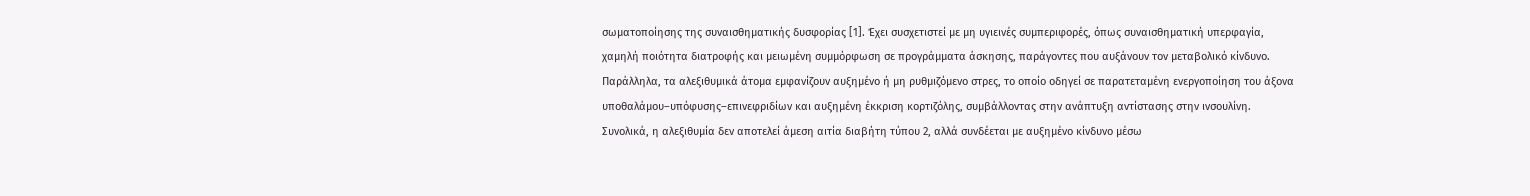σωματοποίησης της συναισθηματικής δυσφορίας [1]. Έχει συσχετιστεί με μη υγιεινές συμπεριφορές, όπως συναισθηματική υπερφαγία, χαμηλή ποιότητα διατροφής και μειωμένη συμμόρφωση σε προγράμματα άσκησης, παράγοντες που αυξάνουν τον μεταβολικό κίνδυνο.
Παράλληλα, τα αλεξιθυμικά άτομα εμφανίζουν αυξημένο ή μη ρυθμιζόμενο στρες, το οποίο οδηγεί σε παρατεταμένη ενεργοποίηση του άξονα υποθαλάμου–υπόφυσης–επινεφριδίων και αυξημένη έκκριση κορτιζόλης, συμβάλλοντας στην ανάπτυξη αντίστασης στην ινσουλίνη. Συνολικά, η αλεξιθυμία δεν αποτελεί άμεση αιτία διαβήτη τύπου 2, αλλά συνδέεται με αυξημένο κίνδυνο μέσω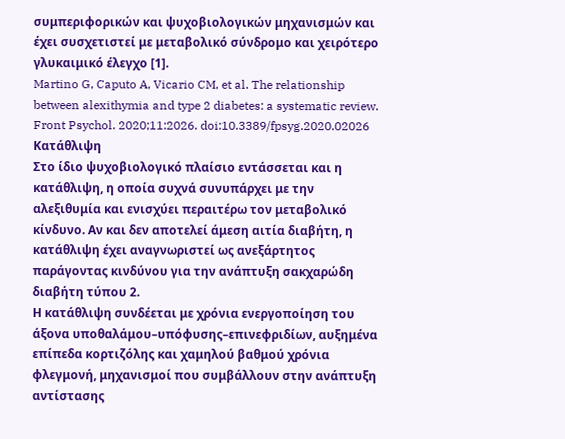συμπεριφορικών και ψυχοβιολογικών μηχανισμών και έχει συσχετιστεί με μεταβολικό σύνδρομο και χειρότερο γλυκαιμικό έλεγχο [1].
Martino G, Caputo A, Vicario CM, et al. The relationship between alexithymia and type 2 diabetes: a systematic review. Front Psychol. 2020;11:2026. doi:10.3389/fpsyg.2020.02026
Κατάθλιψη
Στο ίδιο ψυχοβιολογικό πλαίσιο εντάσσεται και η κατάθλιψη, η οποία συχνά συνυπάρχει με την αλεξιθυμία και ενισχύει περαιτέρω τον μεταβολικό κίνδυνο. Αν και δεν αποτελεί άμεση αιτία διαβήτη, η κατάθλιψη έχει αναγνωριστεί ως ανεξάρτητος παράγοντας κινδύνου για την ανάπτυξη σακχαρώδη διαβήτη τύπου 2.
Η κατάθλιψη συνδέεται με χρόνια ενεργοποίηση του άξονα υποθαλάμου–υπόφυσης–επινεφριδίων, αυξημένα επίπεδα κορτιζόλης και χαμηλού βαθμού χρόνια φλεγμονή, μηχανισμοί που συμβάλλουν στην ανάπτυξη αντίστασης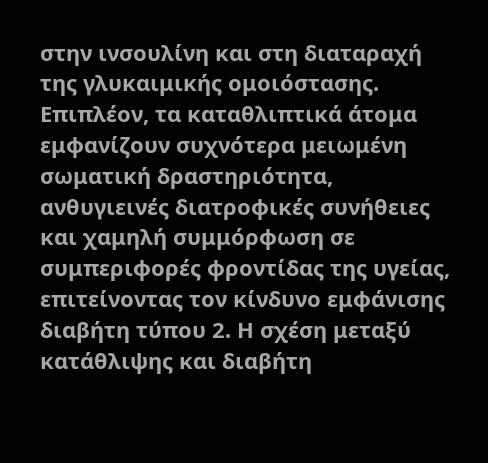στην ινσουλίνη και στη διαταραχή της γλυκαιμικής ομοιόστασης. Επιπλέον, τα καταθλιπτικά άτομα εμφανίζουν συχνότερα μειωμένη σωματική δραστηριότητα, ανθυγιεινές διατροφικές συνήθειες και χαμηλή συμμόρφωση σε συμπεριφορές φροντίδας της υγείας, επιτείνοντας τον κίνδυνο εμφάνισης διαβήτη τύπου 2. Η σχέση μεταξύ κατάθλιψης και διαβήτη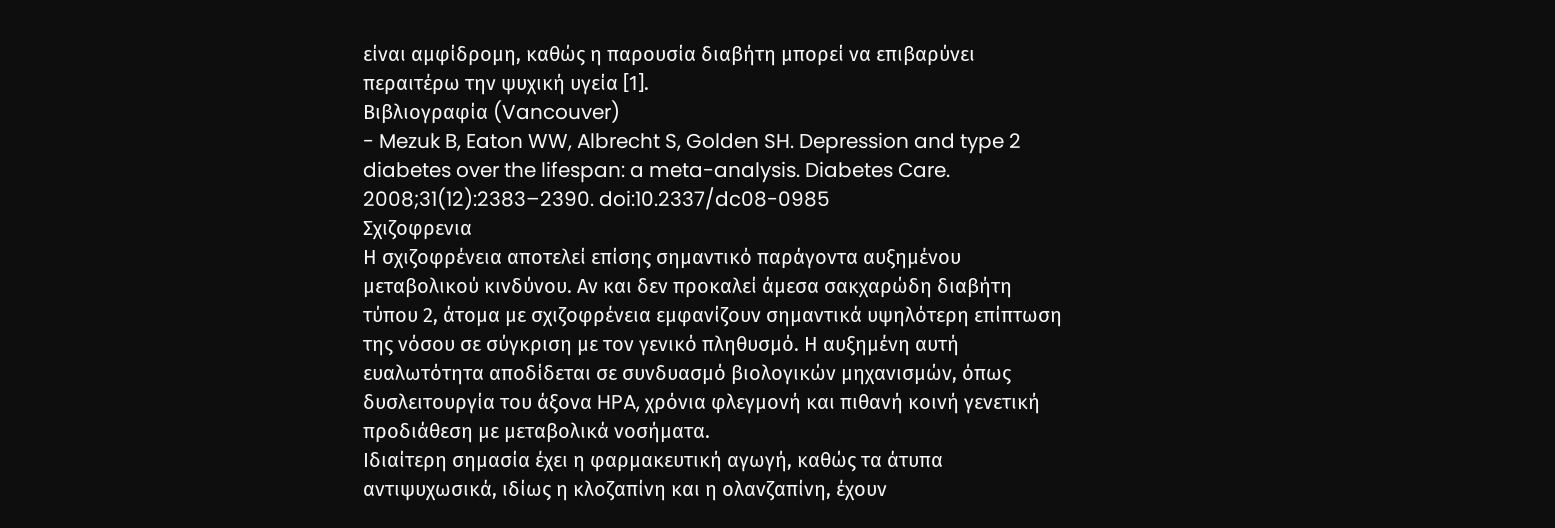είναι αμφίδρομη, καθώς η παρουσία διαβήτη μπορεί να επιβαρύνει περαιτέρω την ψυχική υγεία [1].
Βιβλιογραφία (Vancouver)
- Mezuk B, Eaton WW, Albrecht S, Golden SH. Depression and type 2 diabetes over the lifespan: a meta-analysis. Diabetes Care. 2008;31(12):2383–2390. doi:10.2337/dc08-0985
Σχιζοφρενια
Η σχιζοφρένεια αποτελεί επίσης σημαντικό παράγοντα αυξημένου μεταβολικού κινδύνου. Αν και δεν προκαλεί άμεσα σακχαρώδη διαβήτη τύπου 2, άτομα με σχιζοφρένεια εμφανίζουν σημαντικά υψηλότερη επίπτωση της νόσου σε σύγκριση με τον γενικό πληθυσμό. Η αυξημένη αυτή ευαλωτότητα αποδίδεται σε συνδυασμό βιολογικών μηχανισμών, όπως δυσλειτουργία του άξονα HPA, χρόνια φλεγμονή και πιθανή κοινή γενετική προδιάθεση με μεταβολικά νοσήματα.
Ιδιαίτερη σημασία έχει η φαρμακευτική αγωγή, καθώς τα άτυπα αντιψυχωσικά, ιδίως η κλοζαπίνη και η ολανζαπίνη, έχουν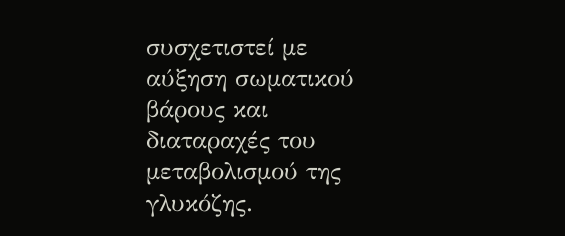συσχετιστεί με αύξηση σωματικού βάρους και διαταραχές του μεταβολισμού της γλυκόζης.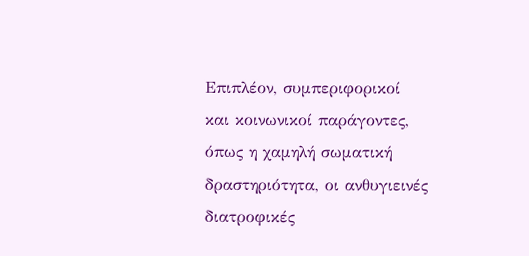Επιπλέον, συμπεριφορικοί και κοινωνικοί παράγοντες, όπως η χαμηλή σωματική δραστηριότητα, οι ανθυγιεινές διατροφικές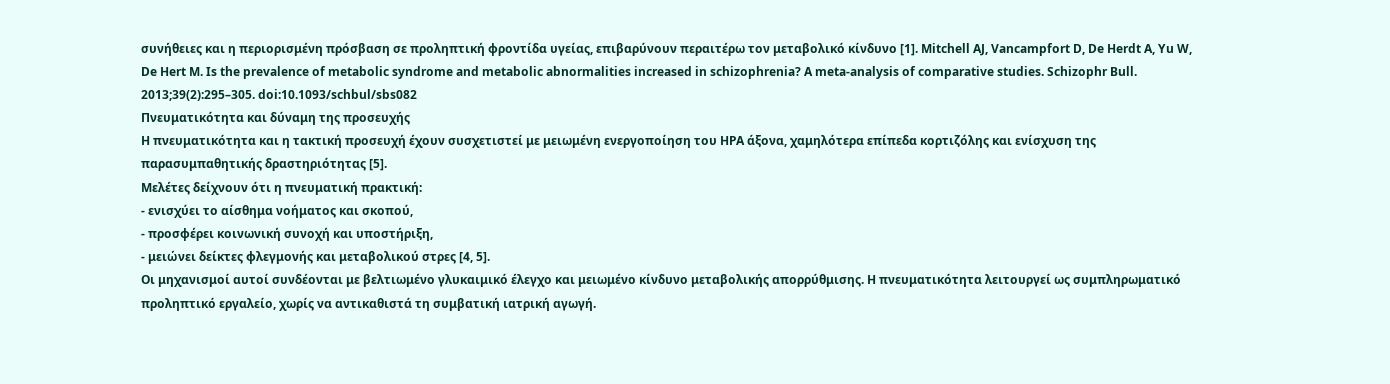συνήθειες και η περιορισμένη πρόσβαση σε προληπτική φροντίδα υγείας, επιβαρύνουν περαιτέρω τον μεταβολικό κίνδυνο [1]. Mitchell AJ, Vancampfort D, De Herdt A, Yu W, De Hert M. Is the prevalence of metabolic syndrome and metabolic abnormalities increased in schizophrenia? A meta-analysis of comparative studies. Schizophr Bull. 2013;39(2):295–305. doi:10.1093/schbul/sbs082
Πνευματικότητα και δύναμη της προσευχής
Η πνευματικότητα και η τακτική προσευχή έχουν συσχετιστεί με μειωμένη ενεργοποίηση του HPA άξονα, χαμηλότερα επίπεδα κορτιζόλης και ενίσχυση της παρασυμπαθητικής δραστηριότητας [5].
Μελέτες δείχνουν ότι η πνευματική πρακτική:
- ενισχύει το αίσθημα νοήματος και σκοπού,
- προσφέρει κοινωνική συνοχή και υποστήριξη,
- μειώνει δείκτες φλεγμονής και μεταβολικού στρες [4, 5].
Οι μηχανισμοί αυτοί συνδέονται με βελτιωμένο γλυκαιμικό έλεγχο και μειωμένο κίνδυνο μεταβολικής απορρύθμισης. Η πνευματικότητα λειτουργεί ως συμπληρωματικό προληπτικό εργαλείο, χωρίς να αντικαθιστά τη συμβατική ιατρική αγωγή.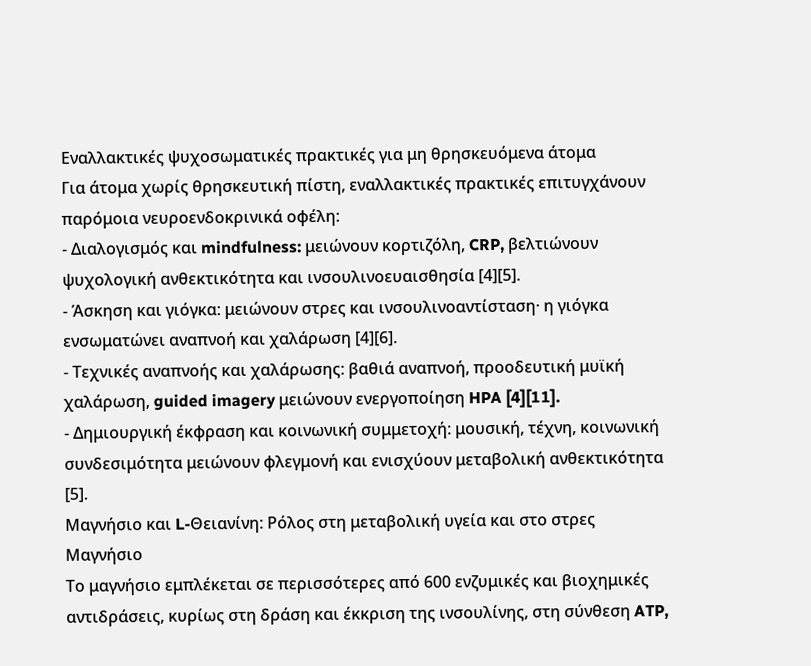Εναλλακτικές ψυχοσωματικές πρακτικές για μη θρησκευόμενα άτομα
Για άτομα χωρίς θρησκευτική πίστη, εναλλακτικές πρακτικές επιτυγχάνουν παρόμοια νευροενδοκρινικά οφέλη:
- Διαλογισμός και mindfulness: μειώνουν κορτιζόλη, CRP, βελτιώνουν ψυχολογική ανθεκτικότητα και ινσουλινοευαισθησία [4][5].
- Άσκηση και γιόγκα: μειώνουν στρες και ινσουλινοαντίσταση· η γιόγκα ενσωματώνει αναπνοή και χαλάρωση [4][6].
- Τεχνικές αναπνοής και χαλάρωσης: βαθιά αναπνοή, προοδευτική μυϊκή χαλάρωση, guided imagery μειώνουν ενεργοποίηση HPA [4][11].
- Δημιουργική έκφραση και κοινωνική συμμετοχή: μουσική, τέχνη, κοινωνική συνδεσιμότητα μειώνουν φλεγμονή και ενισχύουν μεταβολική ανθεκτικότητα [5].
Μαγνήσιο και L-Θειανίνη: Ρόλος στη μεταβολική υγεία και στο στρες
Μαγνήσιο
Το μαγνήσιο εμπλέκεται σε περισσότερες από 600 ενζυμικές και βιοχημικές αντιδράσεις, κυρίως στη δράση και έκκριση της ινσουλίνης, στη σύνθεση ATP,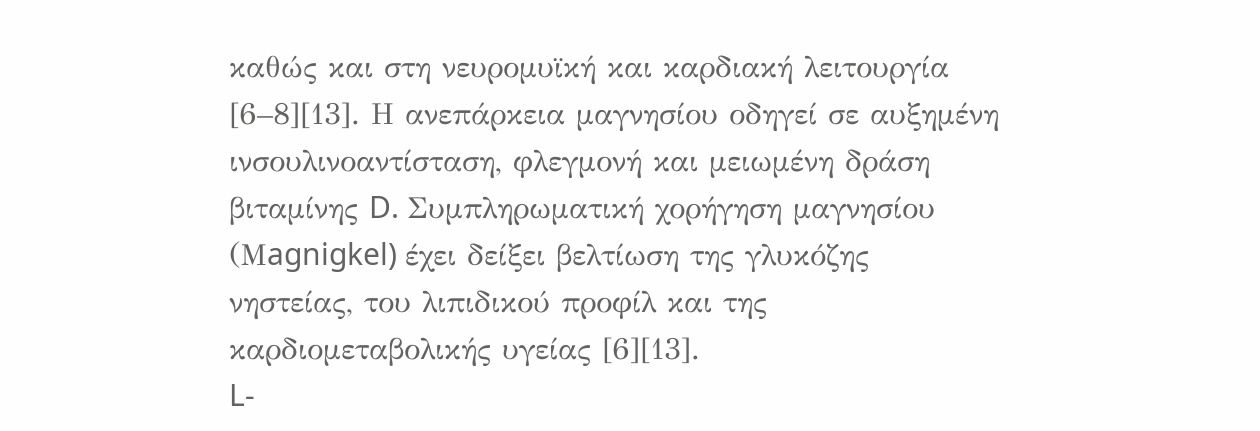καθώς και στη νευρομυϊκή και καρδιακή λειτουργία [6–8][13]. Η ανεπάρκεια μαγνησίου οδηγεί σε αυξημένη ινσουλινοαντίσταση, φλεγμονή και μειωμένη δράση βιταμίνης D. Συμπληρωματική χορήγηση μαγνησίου (Μagnigkel) έχει δείξει βελτίωση της γλυκόζης νηστείας, του λιπιδικού προφίλ και της καρδιομεταβολικής υγείας [6][13].
L-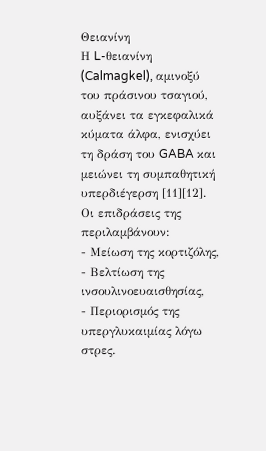Θειανίνη
Η L-θειανίνη (Calmagkel), αμινοξύ του πράσινου τσαγιού, αυξάνει τα εγκεφαλικά κύματα άλφα, ενισχύει τη δράση του GABA και μειώνει τη συμπαθητική υπερδιέγερση [11][12]. Οι επιδράσεις της περιλαμβάνουν:
- Μείωση της κορτιζόλης,
- Βελτίωση της ινσουλινοευαισθησίας,
- Περιορισμός της υπεργλυκαιμίας λόγω στρες.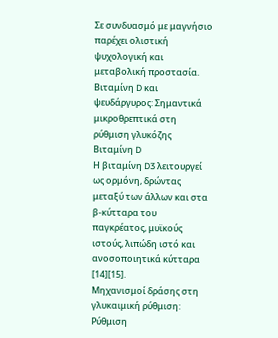Σε συνδυασμό με μαγνήσιο παρέχει ολιστική ψυχολογική και μεταβολική προστασία.
Βιταμίνη D και ψευδάργυρος: Σημαντικά μικροθρεπτικά στη ρύθμιση γλυκόζης
Βιταμίνη D
Η βιταμίνη D3 λειτουργεί ως ορμόνη, δρώντας μεταξύ των άλλων και στα β-κύτταρα του παγκρέατος, μυϊκούς ιστούς, λιπώδη ιστό και ανοσοποιητικά κύτταρα [14][15].
Μηχανισμοί δράσης στη γλυκαιμική ρύθμιση:
Ρύθμιση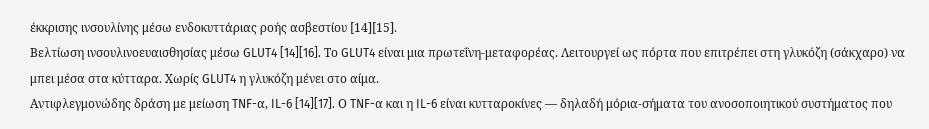έκκρισης ινσουλίνης μέσω ενδοκυττάριας ροής ασβεστίου [14][15].
Βελτίωση ινσουλινοευαισθησίας μέσω GLUT4 [14][16]. Το GLUT4 είναι μια πρωτεΐνη-μεταφορέας. Λειτουργεί ως πόρτα που επιτρέπει στη γλυκόζη (σάκχαρο) να μπει μέσα στα κύτταρα. Χωρίς GLUT4 η γλυκόζη μένει στο αίμα.
Αντιφλεγμονώδης δράση με μείωση TNF-α, IL-6 [14][17]. Ο TNF-α και η IL-6 είναι κυτταροκίνες — δηλαδή μόρια-σήματα του ανοσοποιητικού συστήματος που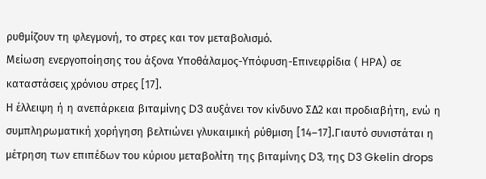ρυθμίζουν τη φλεγμονή, το στρες και τον μεταβολισμό.
Μείωση ενεργοποίησης του άξονα Υποθάλαμος-Υπόφυση-Επινεφρίδια ( HPA) σε καταστάσεις χρόνιου στρες [17].
Η έλλειψη ή η ανεπάρκεια βιταμίνης D3 αυξάνει τον κίνδυνο ΣΔ2 και προδιαβήτη, ενώ η συμπληρωματική χορήγηση βελτιώνει γλυκαιμική ρύθμιση [14–17].Γιαυτό συνιστάται η μέτρηση των επιπέδων του κύριου μεταβολίτη της βιταμίνης D3, της D3 Gkelin drops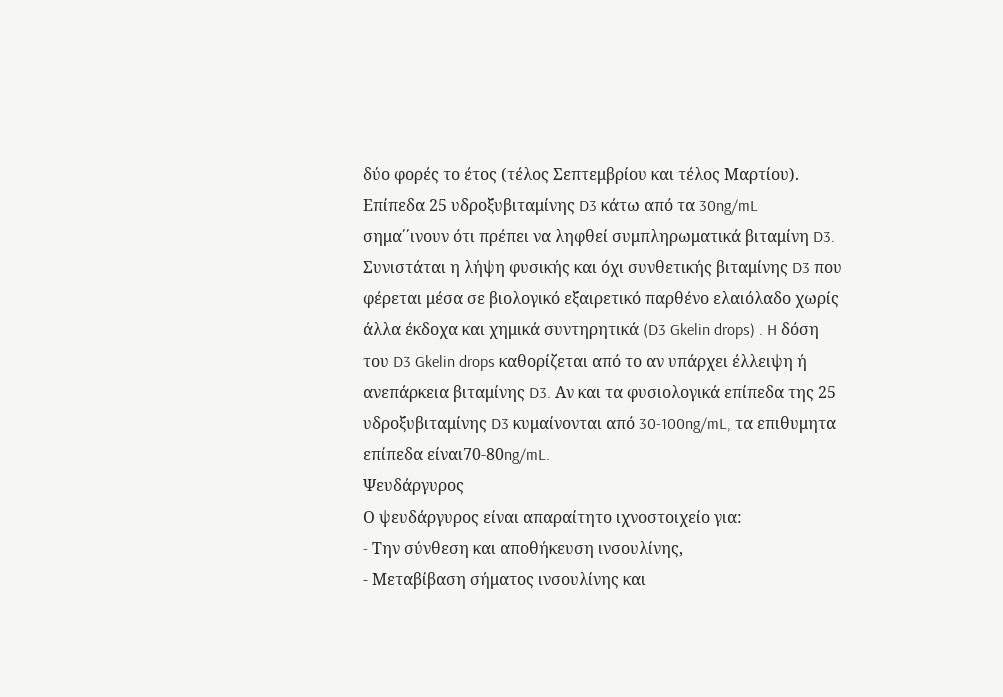δύο φορές το έτος (τέλος Σεπτεμβρίου και τέλος Μαρτίου). Επίπεδα 25 υδροξυβιταμίνης D3 κάτω από τα 30ng/mL σημα΄΄ινουν ότι πρέπει να ληφθεί συμπληρωματικά βιταμίνη D3. Συνιστάται η λήψη φυσικής και όχι συνθετικής βιταμίνης D3 που φέρεται μέσα σε βιολογικό εξαιρετικό παρθένο ελαιόλαδο χωρίς άλλα έκδοχα και χημικά συντηρητικά (D3 Gkelin drops) . H δόση του D3 Gkelin drops καθορίζεται από το αν υπάρχει έλλειψη ή ανεπάρκεια βιταμίνης D3. Αν και τα φυσιολογικά επίπεδα της 25 υδροξυβιταμίνης D3 κυμαίνονται από 30-100ng/mL, τα επιθυμητα επίπεδα είναι70-80ng/mL.
Ψευδάργυρος
Ο ψευδάργυρος είναι απαραίτητο ιχνοστοιχείο για:
- Tην σύνθεση και αποθήκευση ινσουλίνης,
- Μεταβίβαση σήματος ινσουλίνης και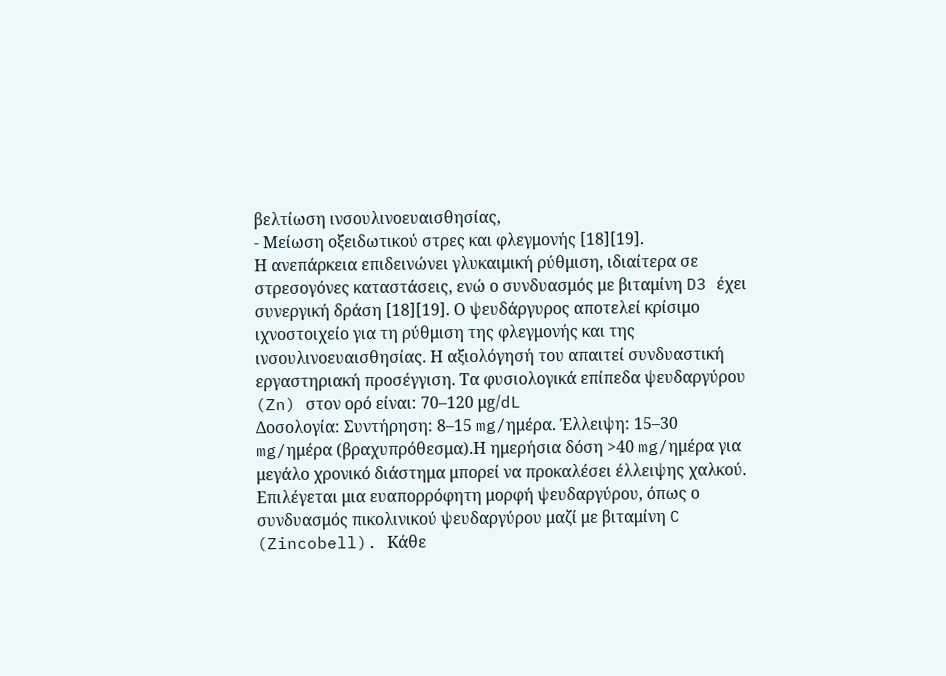βελτίωση ινσουλινοευαισθησίας,
- Μείωση οξειδωτικού στρες και φλεγμονής [18][19].
Η ανεπάρκεια επιδεινώνει γλυκαιμική ρύθμιση, ιδιαίτερα σε στρεσογόνες καταστάσεις, ενώ ο συνδυασμός με βιταμίνη D3 έχει συνεργική δράση [18][19]. Ο ψευδάργυρος αποτελεί κρίσιμο ιχνοστοιχείο για τη ρύθμιση της φλεγμονής και της ινσουλινοευαισθησίας. Η αξιολόγησή του απαιτεί συνδυαστική εργαστηριακή προσέγγιση. Τα φυσιολογικά επίπεδα ψευδαργύρου (Zn) στον ορό είναι: 70–120 μg/dL
Δοσολογία: Συντήρηση: 8–15 mg/ημέρα. Έλλειψη: 15–30 mg/ημέρα (βραχυπρόθεσμα).Η ημερήσια δόση >40 mg/ημέρα για μεγάλο χρονικό διάστημα μπορεί να προκαλέσει έλλειψης χαλκού. Επιλέγεται μια ευαπορρόφητη μορφή ψευδαργύρου, όπως ο συνδυασμός πικολινικού ψευδαργύρου μαζί με βιταμίνη C (Zincobell). Kάθε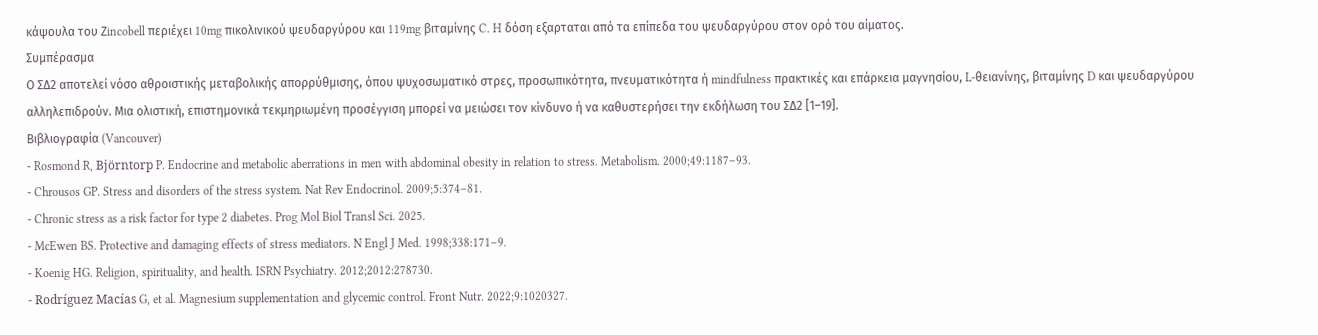κάψουλα του Ζincobell περιέχει 10mg πικολινικού ψευδαργύρου και 119mg βιταμίνης C. H δόση εξαρταται από τα επίπεδα του ψευδαργύρου στον ορό του αίματος.
Συμπέρασμα
Ο ΣΔ2 αποτελεί νόσο αθροιστικής μεταβολικής απορρύθμισης, όπου ψυχοσωματικό στρες, προσωπικότητα, πνευματικότητα ή mindfulness πρακτικές και επάρκεια μαγνησίου, L-θειανίνης, βιταμίνης D και ψευδαργύρου αλληλεπιδρούν. Μια ολιστική, επιστημονικά τεκμηριωμένη προσέγγιση μπορεί να μειώσει τον κίνδυνο ή να καθυστερήσει την εκδήλωση του ΣΔ2 [1–19].
Βιβλιογραφία (Vancouver)
- Rosmond R, Björntorp P. Endocrine and metabolic aberrations in men with abdominal obesity in relation to stress. Metabolism. 2000;49:1187–93.
- Chrousos GP. Stress and disorders of the stress system. Nat Rev Endocrinol. 2009;5:374–81.
- Chronic stress as a risk factor for type 2 diabetes. Prog Mol Biol Transl Sci. 2025.
- McEwen BS. Protective and damaging effects of stress mediators. N Engl J Med. 1998;338:171–9.
- Koenig HG. Religion, spirituality, and health. ISRN Psychiatry. 2012;2012:278730.
- Rodríguez Macías G, et al. Magnesium supplementation and glycemic control. Front Nutr. 2022;9:1020327.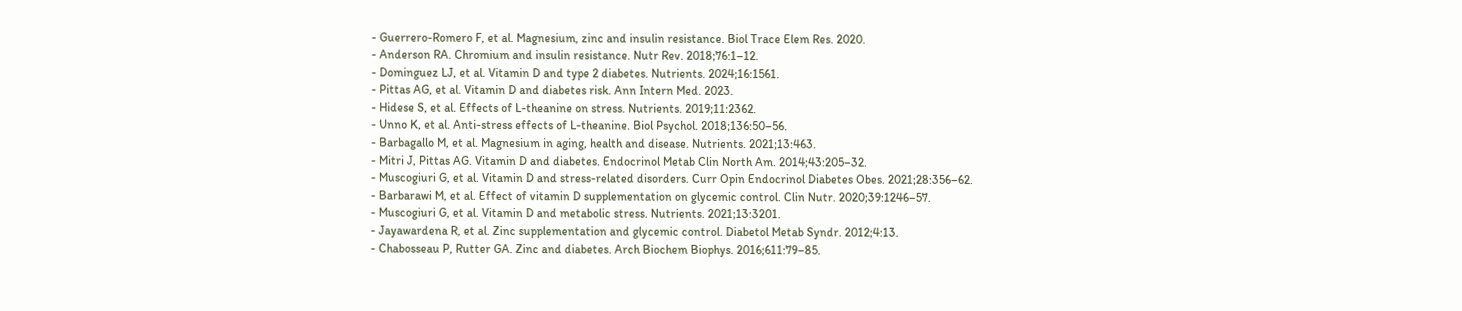- Guerrero-Romero F, et al. Magnesium, zinc and insulin resistance. Biol Trace Elem Res. 2020.
- Anderson RA. Chromium and insulin resistance. Nutr Rev. 2018;76:1–12.
- Dominguez LJ, et al. Vitamin D and type 2 diabetes. Nutrients. 2024;16:1561.
- Pittas AG, et al. Vitamin D and diabetes risk. Ann Intern Med. 2023.
- Hidese S, et al. Effects of L-theanine on stress. Nutrients. 2019;11:2362.
- Unno K, et al. Anti-stress effects of L-theanine. Biol Psychol. 2018;136:50–56.
- Barbagallo M, et al. Magnesium in aging, health and disease. Nutrients. 2021;13:463.
- Mitri J, Pittas AG. Vitamin D and diabetes. Endocrinol Metab Clin North Am. 2014;43:205–32.
- Muscogiuri G, et al. Vitamin D and stress-related disorders. Curr Opin Endocrinol Diabetes Obes. 2021;28:356–62.
- Barbarawi M, et al. Effect of vitamin D supplementation on glycemic control. Clin Nutr. 2020;39:1246–57.
- Muscogiuri G, et al. Vitamin D and metabolic stress. Nutrients. 2021;13:3201.
- Jayawardena R, et al. Zinc supplementation and glycemic control. Diabetol Metab Syndr. 2012;4:13.
- Chabosseau P, Rutter GA. Zinc and diabetes. Arch Biochem Biophys. 2016;611:79–85.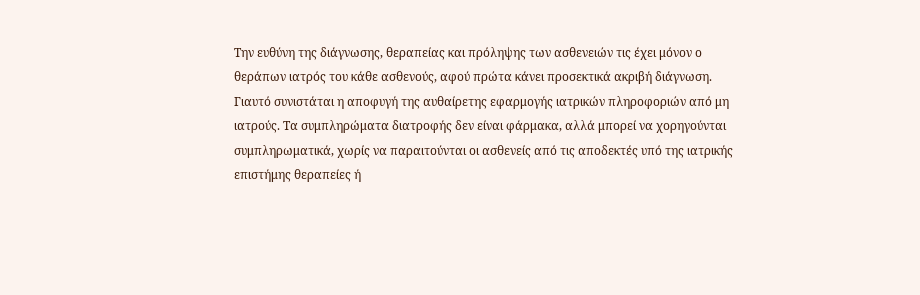Την ευθύνη της διάγνωσης, θεραπείας και πρόληψης των ασθενειών τις έχει μόνον ο θεράπων ιατρός του κάθε ασθενούς, αφού πρώτα κάνει προσεκτικά ακριβή διάγνωση.
Γιαυτό συνιστάται η αποφυγή της αυθαίρετης εφαρμογής ιατρικών πληροφοριών από μη ιατρούς. Τα συμπληρώματα διατροφής δεν είναι φάρμακα, αλλά μπορεί να χορηγούνται συμπληρωματικά, χωρίς να παραιτούνται οι ασθενείς από τις αποδεκτές υπό της ιατρικής επιστήμης θεραπείες ή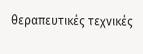θεραπευτικές τεχνικές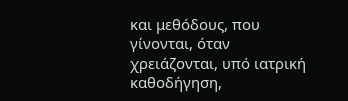και μεθόδους, που γίνονται, όταν χρειάζονται, υπό ιατρική καθοδήγηση,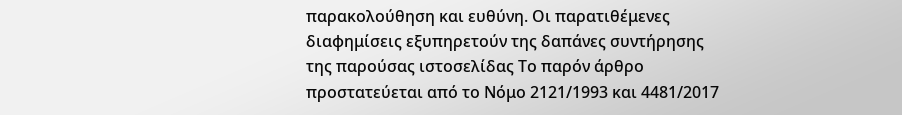παρακολούθηση και ευθύνη. Οι παρατιθέμενες διαφημίσεις εξυπηρετούν της δαπάνες συντήρησης της παρούσας ιστοσελίδας Το παρόν άρθρο προστατεύεται από το Νόμο 2121/1993 και 4481/2017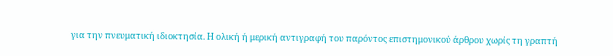για την πνευματική ιδιοκτησία. Η ολική ή μερική αντιγραφή του παρόντος επιστημονικού άρθρου χωρίς τη γραπτή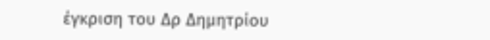έγκριση του Δρ Δημητρίου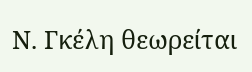Ν. Γκέλη θεωρείται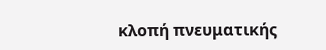κλοπή πνευματικής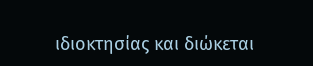ιδιοκτησίας και διώκεται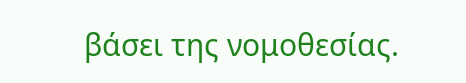βάσει της νομοθεσίας.